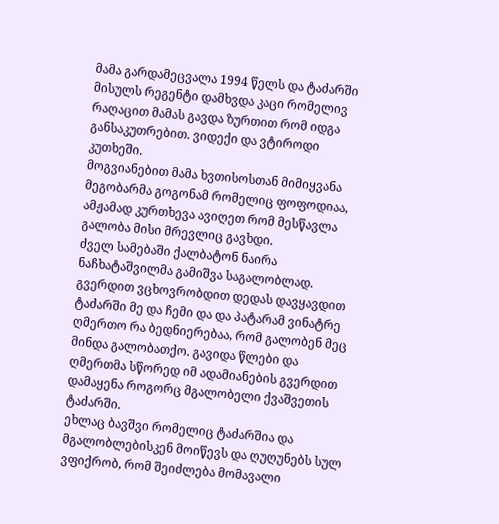მამა გარდამეცვალა 1994 წელს და ტაძარში მისულს რეგენტი დამხვდა კაცი რომელივ რაღაცით მამას გავდა ზურთით რომ იდგა განსაკუთრებით. ვიდექი და ვტიროდი კუთხეში.
მოგვიანებით მამა ხვთისოსთან მიმიყვანა მეგობარმა გოგონამ რომელიც ფოფოდიაა, ამჟამად კურთხევა ავიღეთ რომ მესწავლა გალობა მისი მრევლიც გავხდი.
ძველ სამებაში ქალბატონ ნაირა ნაჩხატაშვილმა გამიშვა საგალობლად.
გვერდით ვცხოვრობდით დედას დავყავდით ტაძარში მე და ჩემი და და პატარამ ვინატრე ღმერთო რა ბედნიერებაა, რომ გალობენ მეც მინდა გალობათქო. გავიდა წლები და ღმერთმა სწორედ იმ ადამიანების გვერდით დამაყენა როგორც მგალობელი ქვაშვეთის ტაძარში.
ეხლაც ბავშვი რომელიც ტაძარშია და მგალობლებისკენ მოიწევს და ღუღუნებს სულ ვფიქრობ, რომ შეიძლება მომავალი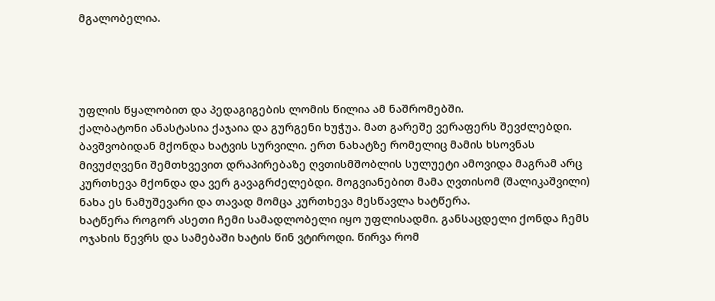მგალობელია.




უფლის წყალობით და პედაგიგების ლომის წილია ამ ნაშრომებში.
ქალბატონი ანასტასია ქაჯაია და გურგენი ხუჭუა. მათ გარეშე ვერაფერს შევძლებდი.
ბავშვობიდან მქონდა ხატვის სურვილი. ერთ ნახატზე რომელიც მამის ხსოვნას მივუძღვენი შემთხვევით დრაპირებაზე ღვთისმშობლის სულუეტი ამოვიდა მაგრამ არც კურთხევა მქონდა და ვერ გავაგრძელებდი. მოგვიანებით მამა ღვთისომ (შალიკაშვილი) ნახა ეს ნამუშევარი და თავად მომცა კურთხევა მესწავლა ხატწერა.
ხატწერა როგორ ასეთი ჩემი სამადლობელი იყო უფლისადმი. განსაცდელი ქონდა ჩემს ოჯახის წევრს და სამებაში ხატის წინ ვტიროდი. წირვა რომ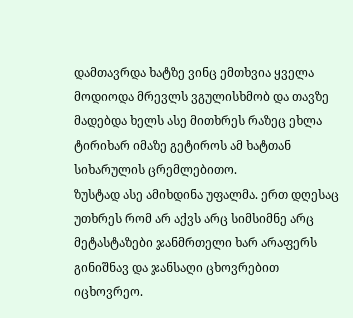დამთავრდა ხატზე ვინც ემთხვია ყველა მოდიოდა მრევლს ვგულისხმობ და თავზე მადებდა ხელს ასე მითხრეს რაზეც ეხლა ტირიხარ იმაზე გეტიროს ამ ხატთან სიხარულის ცრემლებითო.
ზუსტად ასე ამიხდინა უფალმა. ერთ დღესაც უთხრეს რომ არ აქვს არც სიმსიმნე არც მეტასტაზები ჯანმრთელი ხარ არაფერს გინიშნავ და ჯანსაღი ცხოვრებით იცხოვრეო.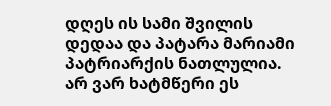დღეს ის სამი შვილის დედაა და პატარა მარიამი პატრიარქის ნათლულია.
არ ვარ ხატმწერი ეს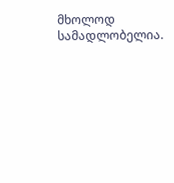მხოლოდ სამადლობელია.